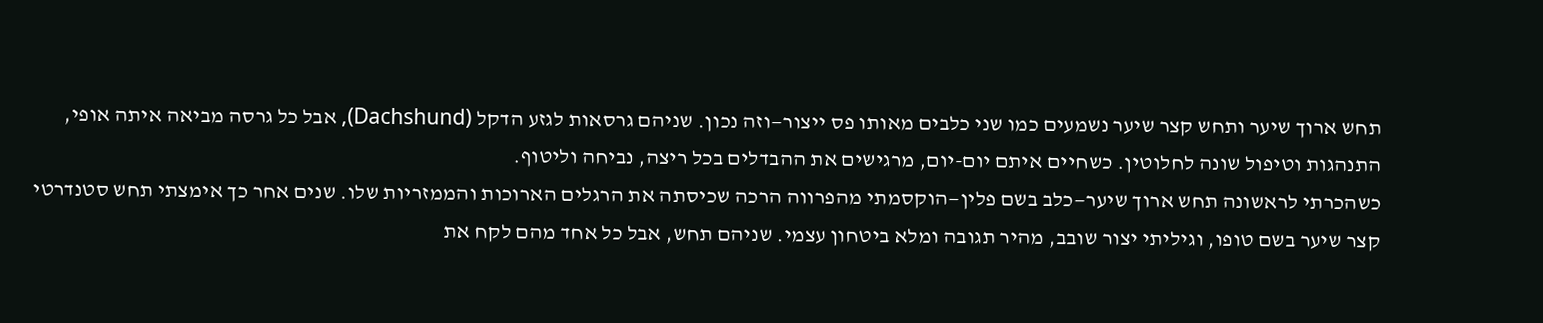תחש ארוך שיער ותחש קצר שיער נשמעים כמו שני כלבים מאותו פס ייצור—וזה נכון. שניהם גרסאות לגזע הדקל (Dachshund), אבל כל גרסה מביאה איתה אופי, התנהגות וטיפול שונה לחלוטין. כשחיים איתם יום-יום, מרגישים את ההבדלים בכל ריצה, נביחה וליטוף.
כשהכרתי לראשונה תחש ארוך שיער—כלב בשם פלין—הוקסמתי מהפרווה הרכה שכיסתה את הרגלים הארוכות והממזריות שלו. שנים אחר כך אימצתי תחש סטנדרטי קצר שיער בשם טופו, וגיליתי יצור שובב, מהיר תגובה ומלא ביטחון עצמי. שניהם תחש, אבל כל אחד מהם לקח את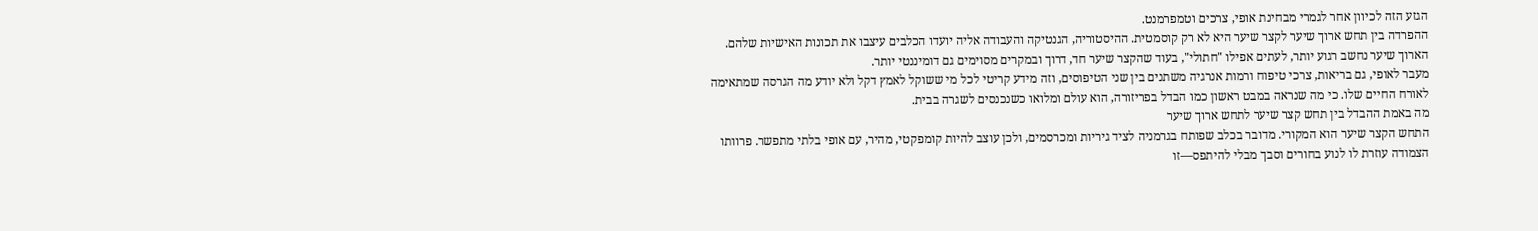הגזע הזה לכיוון אחר לגמרי מבחינת אופי, צרכים וטמפרמנט.
ההפרדה בין תחש ארוך שיער לקצר שיער היא לא רק קוסמטית. ההיסטוריה, הגנטיקה והעבודה אליה יועדו הכלבים עיצבו את תכונות האישיות שלהם. הארוך שיער נחשב רגוע יותר, לעתים אפילו "חתולי", בעוד שהקצר שיער חד, דרוך ובמקרים מסוימים גם דומיננטי יותר.
מעבר לאופי, גם בריאות, צרכי טיפוח ורמות אנרגיה משתנים בין שני הטיפוסים, וזה מידע קריטי לכל מי ששוקל לאמץ דקל ולא יודע מה הגרסה שמתאימה לאורח החיים שלו. כי מה שנראה במבט ראשון כמו הבדל בפריזורה, הוא עולם ומלואו כשנכנסים לשגרה בבית.
מה באמת ההבדל בין תחש קצר שיער לתחש ארוך שיער
התחש הקצר שיער הוא המקורי. מדובר בכלב שפותח בגרמניה לציד גיריות ומכרסמים, ולכן עוצב להיות קומפקטי, מהיר, עם אופי בלתי מתפשר. פרוותו הצמודה עוזרת לו לנוע בחורים וסבך מבלי להיתפס—זו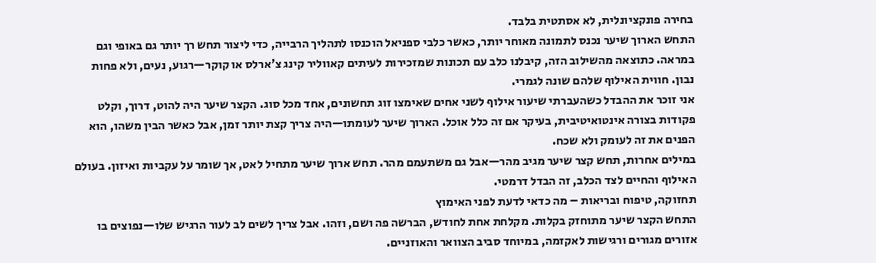בחירה פונקציונלית, לא אסתטית בלבד.
התחש הארוך שיער נכנס לתמונה מאוחר יותר, כאשר כלבי ספניאל הוכנסו לתהליך הרבייה, כדי ליצור תחש רך יותר גם באופי וגם במראה. כתוצאה מהשילוב הזה, קיבלנו כלב עם תכונות שמזכירות לעיתים קאווליר קינג צ'ארלס או קוקר—רגוע, נעים, ולא פחות נבון. חווית האילוף שלהם שונה לגמרי.
אני זוכר את ההבדל כשהעברתי שיעור אילוף לשני אחים שאימצו זוג תחשונים, אחד מכל סוג. הקצר שיער היה להוט, דרוך, וקלט פקודות בצורה אינטואיטיבית, בעיקר אם זה כלל אוכל. הארוך שיער לעומתו—היה צריך קצת יותר זמן, אבל כאשר הבין משהו, הוא הפנים את זה לעומק ולא שכח.
במילים אחרות, תחש קצר שיער מגיב מהר—אבל גם משתעמם מהר. תחש ארוך שיער מתחיל לאט, אך שומר על עקביות ואיזון. בעולם האילוף והחיים לצד הכלב, זה הבדל דרמטי.
תחזוקה, טיפוח ובריאות – מה כדאי לדעת לפני האימוץ
התחש הקצר שיער מתוחזק בקלות. מקלחת אחת לחודש, הברשה פה ושם, וזהו. אבל צריך לשים לב לעור הרגיש שלו—נפוצים בו אזורים מגורים ורגישות לאקזמה, במיוחד סביב הצוואר והאוזניים.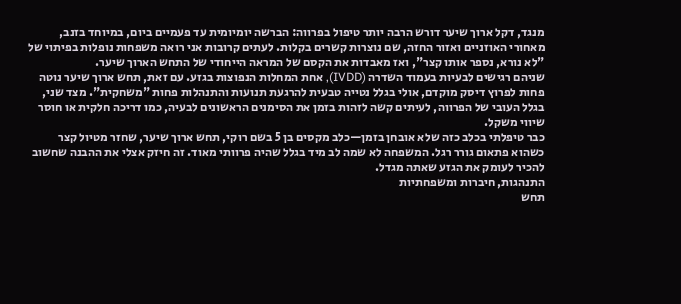מנגד, דקל ארוך שיער דורש הרבה יותר טיפול בפרווה: הברשה יומיומית עד פעמיים ביום, במיוחד בזנב, מאחורי האוזניים ואזור החזה, שם נוצרות קשרים בקלות. לעתים קרובות אני רואה משפחות נופלות בפיתוי של "לא נורא, נספר אותו קצר", ואז מאבדות את הקסם של המראה הייחודי של התחש הארוך שיער.
שניהם רגישים לבעיות בעמוד השדרה (IVDD), אחת המחלות הנפוצות בגזע. עם זאת, תחש ארוך שיער נוטה פחות לפרוץ דיסק מוקדם, אולי בגלל נטייה טבעית להרגעת תנועות והתנהלות פחות "משחקית". מצד שני, בגלל העובי של הפרווה, לעיתים קשה לזהות בזמן את הסימנים הראשונים לבעיה, כמו דריכה חלקית או חוסר שיווי משקל.
כבר טיפלתי בכלב כזה שלא אובחן בזמן—כלב מקסים בן 5 בשם רוקי, תחש ארוך שיער, שחזר מטיול קצר כשהוא פתאום גורר רגל. המשפחה לא שמה לב מיד בגלל שהיה פרוותי מאוד. זה חיזק אצלי את ההבנה שחשוב להכיר לעומק את הגזע שאתה מגדל.
התנהגות, חיברות ומשפחתיות
תחש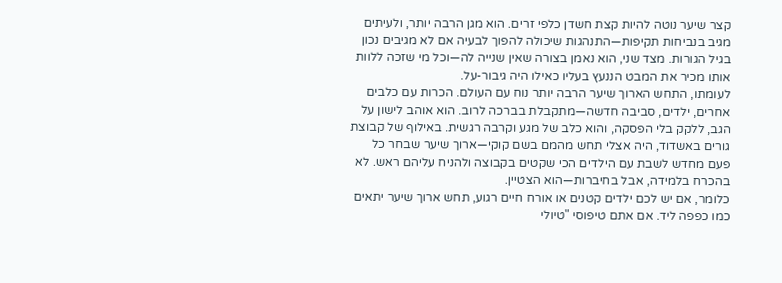קצר שיער נוטה להיות קצת חשדן כלפי זרים. הוא מגן הרבה יותר, ולעיתים מגיב בנביחות תקיפות—התנהגות שיכולה להפוך לבעיה אם לא מגיבים נכון בגיל הגורות. מצד שני, הוא נאמן בצורה שאין שנייה לה—וכל מי שזכה ללוות אותו מכיר את המבט הננעץ בעליו כאילו היה גיבור-על.
לעומתו, התחש הארוך שיער הרבה יותר נוח עם העולם. הכרות עם כלבים אחרים, ילדים, סביבה חדשה—מתקבלת בברכה לרוב. הוא אוהב לישון על הגב, ללקק בלי הפסקה, והוא כלב של מגע וקרבה רגשית. באילוף של קבוצת גורים באשדוד, היה אצלי תחש מהמם בשם קוקי—ארוך שיער שבחר כל פעם מחדש לשבת עם הילדים הכי שקטים בקבוצה ולהניח עליהם ראש. לא בהכרח בלמידה, אבל בחיברות—הוא הצטיין.
כלומר, אם יש לכם ילדים קטנים או אורח חיים רגוע, תחש ארוך שיער יתאים כמו כפפה ליד. אם אתם טיפוסי "טיולי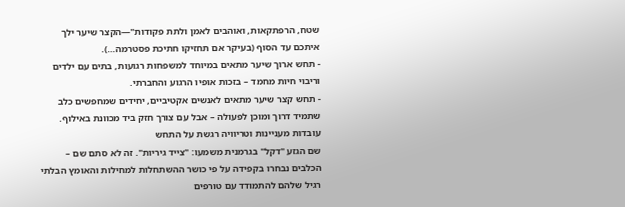שטח, הרפתקאות, ואוהבים לאמן ולתת פקודות"—הקצר שיער ילך איתכם עד הסוף (בעיקר אם תחזיקו חתיכת פסטרמה…).
- תחש ארוך שיער מתאים במיוחד למשפחות רגועות, בתים עם ילדים וריבוי חיות מחמד – בזכות אופיו הרגוע והחברתי.
- תחש קצר שיער מתאים לאנשים אקטיביים, יחידים שמחפשים כלב שתמיד דרוך ומוכן לפעולה – אבל עם צורך חזק ביד מכוונת באילוף.
עובדות מעניינות וטריוויה רגשת על התחש
שם הגזע "דקל" בגרמנית משמעו: "צייד גיריות". זה לא סתם שם – הכלבים נבחרו בקפידה על פי כושר ההשתחלות למחילות והאומץ הבלתי רגיל שלהם להתמודד עם טורפים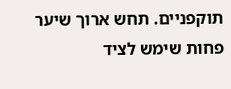תוקפניים. תחש ארוך שיער פחות שימש לציד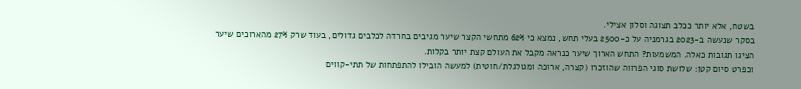בשטח, אלא יותר ככלב תצוגה וסלון אצילי.
בסקר שנעשה ב-2023 בגרמניה על כ-2500 בעלי תחש, נמצא כי 62% מתחשי הקצר שיער מגיבים בחרדה לכלבים גדולים, בעוד שרק 27% מהארוכים שיער הציגו תגובות כאלה. המשמעות? התחש הארוך שיער כנראה מקבל את העולם קצת יותר בקלות.
וכפרט סיום קטן: שלושת סוגי הפרווה שהוזכרו (קצרה, ארוכה ומגולגלת/חוטית) למעשה הובילו להתפתחות של תתי-קווים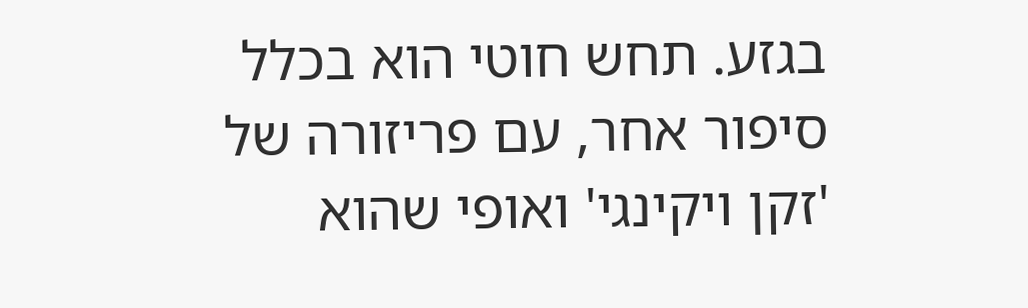בגזע. תחש חוטי הוא בכלל סיפור אחר, עם פריזורה של 'זקן ויקינגי' ואופי שהוא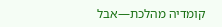קומדיה מהלכת—אבל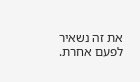את זה נשאיר לפעם אחרת.